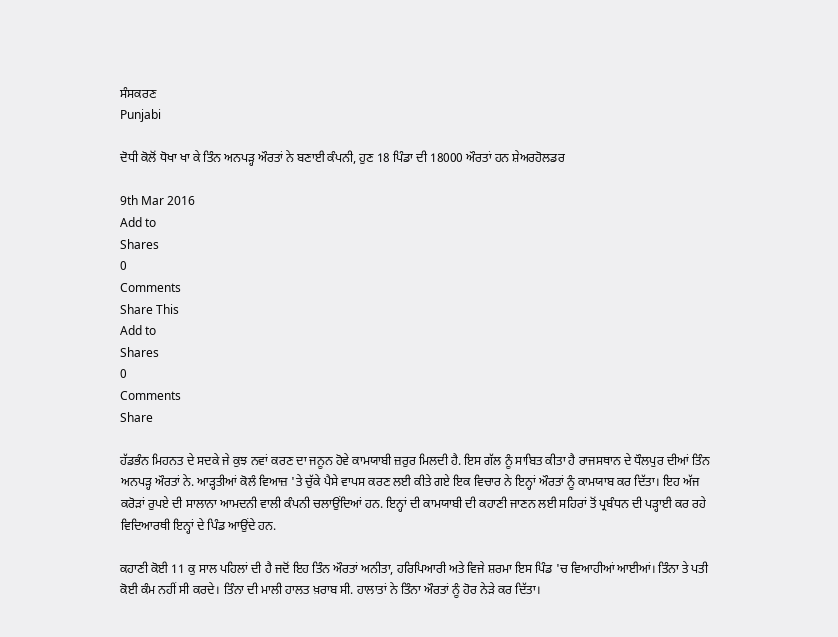ਸੰਸਕਰਣ
Punjabi

ਦੋਧੀ ਕੋਲੋਂ ਧੋਖਾ ਖਾ ਕੇ ਤਿੰਨ ਅਨਪੜ੍ਹ ਔਰਤਾਂ ਨੇ ਬਣਾਈ ਕੰਪਨੀ, ਹੁਣ 18 ਪਿੰਡਾ ਦੀ 18000 ਔਰਤਾਂ ਹਨ ਸ਼ੇਅਰਹੋਲਡਰ

9th Mar 2016
Add to
Shares
0
Comments
Share This
Add to
Shares
0
Comments
Share

ਹੱਡਭੰਨ ਮਿਹਨਤ ਦੇ ਸਦਕੇ ਜੇ ਕੁਝ ਨਵਾਂ ਕਰਣ ਦਾ ਜਨੂਨ ਹੋਵੇ ਕਾਮਯਾਬੀ ਜ਼ਰੁਰ ਮਿਲਦੀ ਹੈ. ਇਸ ਗੱਲ ਨੂੰ ਸਾਬਿਤ ਕੀਤਾ ਹੈ ਰਾਜਸਥਾਨ ਦੇ ਧੌਲਪੁਰ ਦੀਆਂ ਤਿੰਨ ਅਨਪੜ੍ਹ ਔਰਤਾਂ ਨੇ. ਆੜ੍ਹਤੀਆਂ ਕੋਲੰ ਵਿਆਜ਼ 'ਤੇ ਚੁੱਕੇ ਪੈਸੇ ਵਾਪਸ ਕਰਣ ਲਈ ਕੀਤੇ ਗਏ ਇਕ ਵਿਚਾਰ ਨੇ ਇਨ੍ਹਾਂ ਔਰਤਾਂ ਨੂੰ ਕਾਮਯਾਬ ਕਰ ਦਿੱਤਾ। ਇਹ ਅੱਜ ਕਰੋੜਾਂ ਰੁਪਏ ਦੀ ਸਾਲਾਨਾ ਆਮਦਨੀ ਵਾਲੀ ਕੰਪਨੀ ਚਲਾਉਂਦਿਆਂ ਹਨ. ਇਨ੍ਹਾਂ ਦੀ ਕਾਮਯਾਬੀ ਦੀ ਕਹਾਣੀ ਜਾਣਨ ਲਈ ਸਹਿਰਾਂ ਤੋਂ ਪ੍ਰਬੰਧਨ ਦੀ ਪੜ੍ਹਾਈ ਕਰ ਰਹੇ ਵਿਦਿਆਰਥੀ ਇਨ੍ਹਾਂ ਦੇ ਪਿੰਡ ਆਉਂਦੇ ਹਨ.

ਕਹਾਣੀ ਕੋਈ 11 ਕੁ ਸਾਲ ਪਹਿਲਾਂ ਦੀ ਹੈ ਜਦੋਂ ਇਹ ਤਿੰਨ ਔਰਤਾਂ ਅਨੀਤਾ, ਹਰਿਪਿਆਰੀ ਅਤੇ ਵਿਜੇ ਸ਼ਰਮਾ ਇਸ ਪਿੰਡ 'ਚ ਵਿਆਹੀਆਂ ਆਈਆਂ। ਤਿੰਨਾ ਤੇ ਪਤੀ ਕੋਈ ਕੰਮ ਨਹੀਂ ਸੀ ਕਰਦੇ। ਤਿੰਨਾ ਦੀ ਮਾਲੀ ਹਾਲਤ ਖ਼ਰਾਬ ਸੀ. ਹਾਲਾਤਾਂ ਨੇ ਤਿੰਨਾ ਔਰਤਾਂ ਨੂੰ ਹੋਰ ਨੇੜੇ ਕਰ ਦਿੱਤਾ।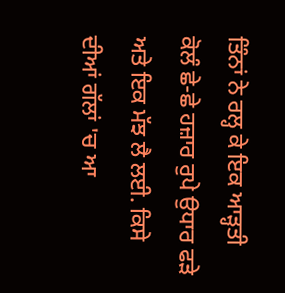ਤਿੰਨਾਂ ਨੇ ਰਲ੍ਹ ਕੇ ਇਕ ਆੜ੍ਹਤੀ ਕੋਲੰ ਛੇ-ਛੇ ਹਜ਼ਾਰ ਰੁਪੇ ਉਧਾਰ ਫੜੇ ਅਤੇ ਇਕ ਮੱਝ ਲੈ ਲਈ. ਕਿਸੇ ਦੀਆਂ ਗੱਲਾਂ 'ਚ ਆ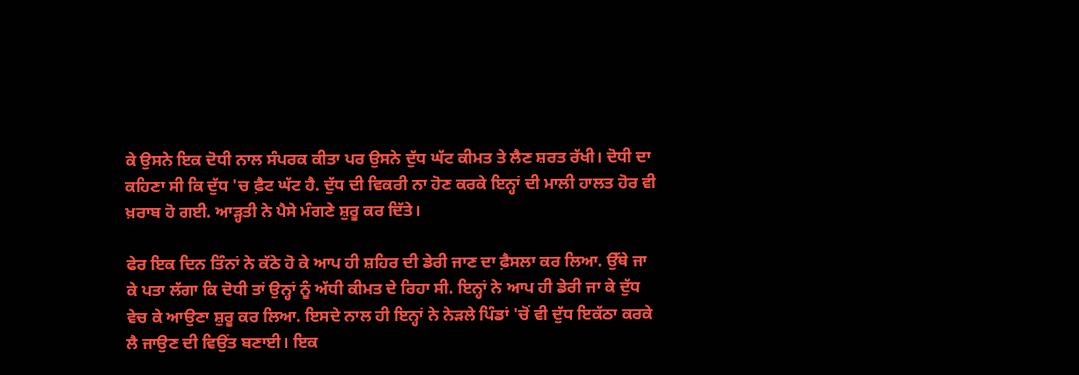ਕੇ ਉਸਨੇ ਇਕ ਦੋਧੀ ਨਾਲ ਸੰਪਰਕ ਕੀਤਾ ਪਰ ਉਸਨੇ ਦੁੱਧ ਘੱਟ ਕੀਮਤ ਤੇ ਲੈਣ ਸ਼ਰਤ ਰੱਖੀ। ਦੋਧੀ ਦਾ ਕਹਿਣਾ ਸੀ ਕਿ ਦੁੱਧ 'ਚ ਫ਼ੈਟ ਘੱਟ ਹੈ. ਦੁੱਧ ਦੀ ਵਿਕਰੀ ਨਾ ਹੋਣ ਕਰਕੇ ਇਨ੍ਹਾਂ ਦੀ ਮਾਲੀ ਹਾਲਤ ਹੋਰ ਵੀ ਖ਼ਰਾਬ ਹੋ ਗਈ. ਆੜ੍ਹਤੀ ਨੇ ਪੈਸੇ ਮੰਗਣੇ ਸ਼ੁਰੂ ਕਰ ਦਿੱਤੇ।

ਫੇਰ ਇਕ ਦਿਨ ਤਿੰਨਾਂ ਨੇ ਕੱਠੇ ਹੋ ਕੇ ਆਪ ਹੀ ਸ਼ਹਿਰ ਦੀ ਡੇਰੀ ਜਾਣ ਦਾ ਫ਼ੈਸਲਾ ਕਰ ਲਿਆ. ਉੱਥੇ ਜਾ ਕੇ ਪਤਾ ਲੱਗਾ ਕਿ ਦੋਧੀ ਤਾਂ ਉਨ੍ਹਾਂ ਨੂੰ ਅੱਧੀ ਕੀਮਤ ਦੇ ਰਿਹਾ ਸੀ. ਇਨ੍ਹਾਂ ਨੇ ਆਪ ਹੀ ਡੇਰੀ ਜਾ ਕੇ ਦੁੱਧ ਵੇਚ ਕੇ ਆਉਣਾ ਸ਼ੁਰੂ ਕਰ ਲਿਆ. ਇਸਦੇ ਨਾਲ ਹੀ ਇਨ੍ਹਾਂ ਨੇ ਨੇੜਲੇ ਪਿੰਡਾਂ 'ਚੋਂ ਵੀ ਦੁੱਧ ਇਕੱਠਾ ਕਰਕੇ ਲੈ ਜਾਉਣ ਦੀ ਵਿਉਂਤ ਬਣਾਈ। ਇਕ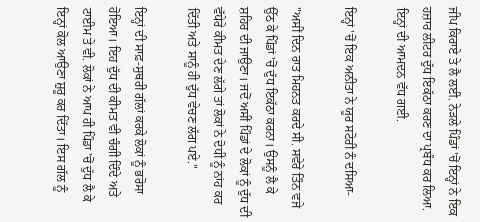ਜੀਪ ਕਿਰਾਏ ਤੇ ਲੈ ਲਈ. ਨੇੜਲੇ ਪਿੰਡਾਂ 'ਚੋਂ ਇਨ੍ਹਾਂ ਨੇ ਇਕ ਹਜ਼ਾਰ ਲੀਟਰ ਦੁੱਧ ਇਕੱਠਾ ਕਰਣ ਦਾ ਪ੍ਰਬੰਧ ਕਰ ਲਿਆ. ਇਨ੍ਹਾਂ ਦੀ ਆਮਦਨ ਵੱਧ ਗਈ.

ਇਨ੍ਹਾਂ 'ਚੋਂ ਇਕ ਅਨੀਤਾ ਨੇ ਯੂਰ ਸਟੋਰੀ ਨੰ ਦਸਿਆ-

"ਅਸੀਂ ਦਿਨ ਰਾਤ ਮਿਹਨਤ ਕਰਦੇ ਸੀ. ਸਵੇਰੇ ਤਿੰਨ ਵਜੇ ਉੱਠ ਕੇ ਪਿੰਡਾਂ 'ਚੋਂ ਦੁੱਧ ਇਕੱਠਾ ਕਰਨਾ। ਉਸਨੂੰ ਲੈ ਕੇ ਸ਼ਹਿਰ ਦੀ ਜਾਉਣਾ। ਜਦੋਂ ਅਸੀਂ ਪਿੰਡਾਂ ਦੇ ਲੋਕਾਂ ਨੂੰ ਦੁੱਧ ਦੀ ਵੱਧੇਰੇ ਕੀਮਤ ਦੇਣ ਲੱਗੇ ਤਾਂ ਲੋਕਾਂ ਨੇ ਦੋਧੀ ਨੂੰ ਨਾਂਹ ਕਰ ਦਿੱਤੀ ਅਤੇ ਸਾਨੂੰ ਹੀ ਦੁੱਧ ਵੇਚਣ ਲੱਗ ਪਏ."

ਇਨ੍ਹਾਂ ਦੀ ਸਾਫ਼-ਸੁਥਰੀ ਗੱਲਾਂ ਕਰਕੇ ਲੋਕਾਂ ਨੂੰ ਭਰੋਸਾ ਹੋਇਆ। ਇਹ ਦੁੱਧ ਦੀ ਕੀਮਤ ਵੀ ਚੰਗੀ ਦਿੰਦੇ ਅਤੇ ਟਾਈਮ ਤੇ ਵੀ. ਲੋਕਾਂ ਨੇ ਆਪ ਹੀ ਪਿੰਡਾ 'ਚੋਂ ਦੁੱਧ ਲੈ ਕੇ ਇਨ੍ਹਾਂ ਕੋਲ ਆਉਣਾ ਸ਼ੁਰੂ ਕਰ ਦਿੱਤਾ। ਇਸ ਗੱਲ ਨੂੰ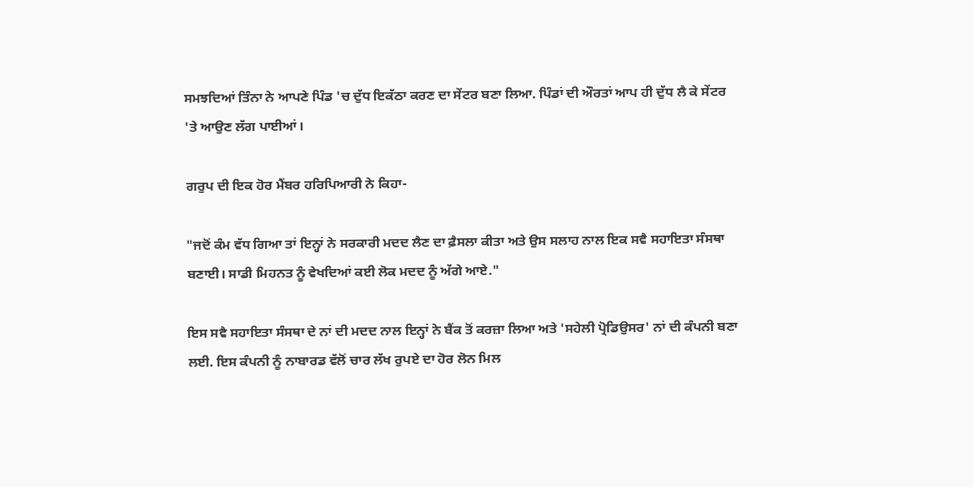ਸਮਝਦਿਆਂ ਤਿੰਨਾ ਨੇ ਆਪਣੇ ਪਿੰਡ 'ਚ ਦੁੱਧ ਇਕੱਠਾ ਕਰਣ ਦਾ ਸੇਂਟਰ ਬਣਾ ਲਿਆ. ਪਿੰਡਾਂ ਦੀ ਔਰਤਾਂ ਆਪ ਹੀ ਦੁੱਧ ਲੈ ਕੇ ਸੇਂਟਰ 'ਤੇ ਆਉਣ ਲੱਗ ਪਾਈਆਂ।

ਗਰੁਪ ਦੀ ਇਕ ਹੋਰ ਮੈਂਬਰ ਹਰਿਪਿਆਰੀ ਨੇ ਕਿਹਾ-

"ਜਦੋਂ ਕੰਮ ਵੱਧ ਗਿਆ ਤਾਂ ਇਨ੍ਹਾਂ ਨੇ ਸਰਕਾਰੀ ਮਦਦ ਲੈਣ ਦਾ ਫ਼ੈਸਲਾ ਕੀਤਾ ਅਤੇ ਉਸ ਸਲਾਹ ਨਾਲ ਇਕ ਸਵੈ ਸਹਾਇਤਾ ਸੰਸਥਾ ਬਣਾਈ। ਸਾਡੀ ਮਿਹਨਤ ਨੂੰ ਵੇਖਦਿਆਂ ਕਈ ਲੋਕ ਮਦਦ ਨੂੰ ਅੱਗੇ ਆਏ."

ਇਸ ਸਵੈ ਸਹਾਇਤਾ ਸੰਸਥਾ ਦੇ ਨਾਂ ਦੀ ਮਦਦ ਨਾਲ ਇਨ੍ਹਾਂ ਨੇ ਬੈਂਕ ਤੋਂ ਕਰਜ਼ਾ ਲਿਆ ਅਤੇ 'ਸਹੇਲੀ ਪ੍ਰੋਡਿਉਸਰ' ਨਾਂ ਦੀ ਕੰਪਨੀ ਬਣਾ ਲਈ. ਇਸ ਕੰਪਨੀ ਨੂੰ ਨਾਬਾਰਡ ਵੱਲੋਂ ਚਾਰ ਲੱਖ ਰੁਪਏ ਦਾ ਹੋਰ ਲੋਨ ਮਿਲ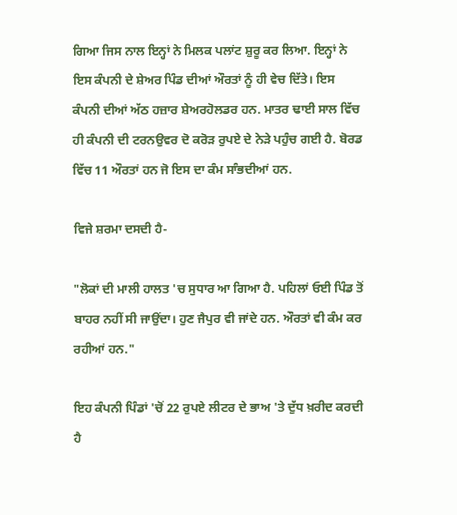ਗਿਆ ਜਿਸ ਨਾਲ ਇਨ੍ਹਾਂ ਨੇ ਮਿਲਕ ਪਲਾਂਟ ਸ਼ੁਰੂ ਕਰ ਲਿਆ. ਇਨ੍ਹਾਂ ਨੇ ਇਸ ਕੰਪਨੀ ਦੇ ਸ਼ੇਅਰ ਪਿੰਡ ਦੀਆਂ ਔਰਤਾਂ ਨੂੰ ਹੀ ਵੇਚ ਦਿੱਤੇ। ਇਸ ਕੰਪਨੀ ਦੀਆਂ ਅੱਠ ਹਜ਼ਾਰ ਸ਼ੇਅਰਹੋਲਡਰ ਹਨ. ਮਾਤਰ ਢਾਈ ਸਾਲ ਵਿੱਚ ਹੀ ਕੰਪਨੀ ਦੀ ਟਰਨਉਵਰ ਦੋ ਕਰੋੜ ਰੁਪਏ ਦੇ ਨੇੜੇ ਪਹੁੰਚ ਗਈ ਹੈ. ਬੋਰਡ ਵਿੱਚ 11 ਔਰਤਾਂ ਹਨ ਜੋ ਇਸ ਦਾ ਕੰਮ ਸਾੰਭਦੀਆਂ ਹਨ.

ਵਿਜੇ ਸ਼ਰਮਾ ਦਸਦੀ ਹੈ-

"ਲੋਕਾਂ ਦੀ ਮਾਲੀ ਹਾਲਤ 'ਚ ਸੁਧਾਰ ਆ ਗਿਆ ਹੈ. ਪਹਿਲਾਂ ਓਈ ਪਿੰਡ ਤੋਂ ਬਾਹਰ ਨਹੀਂ ਸੀ ਜਾਉਂਦਾ। ਹੁਣ ਜੈਪੁਰ ਵੀ ਜਾਂਦੇ ਹਨ. ਔਰਤਾਂ ਵੀ ਕੰਮ ਕਰ ਰਹੀਆਂ ਹਨ."

ਇਹ ਕੰਪਨੀ ਪਿੰਡਾਂ 'ਚੋਂ 22 ਰੁਪਏ ਲੀਟਰ ਦੇ ਭਾਅ 'ਤੇ ਦੁੱਧ ਖ਼ਰੀਦ ਕਰਦੀ ਹੈ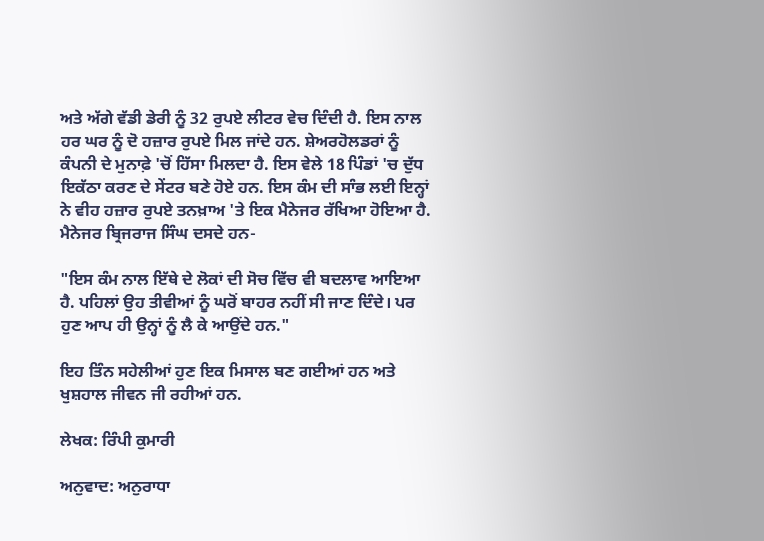ਅਤੇ ਅੱਗੇ ਵੱਡੀ ਡੇਰੀ ਨੂੰ 32 ਰੁਪਏ ਲੀਟਰ ਵੇਚ ਦਿੰਦੀ ਹੈ. ਇਸ ਨਾਲ ਹਰ ਘਰ ਨੂੰ ਦੋ ਹਜ਼ਾਰ ਰੁਪਏ ਮਿਲ ਜਾਂਦੇ ਹਨ. ਸ਼ੇਅਰਹੋਲਡਰਾਂ ਨੂੰ ਕੰਪਨੀ ਦੇ ਮੁਨਾਫ਼ੇ 'ਚੋਂ ਹਿੱਸਾ ਮਿਲਦਾ ਹੈ. ਇਸ ਵੇਲੇ 18 ਪਿੰਡਾਂ 'ਚ ਦੁੱਧ ਇਕੱਠਾ ਕਰਣ ਦੇ ਸੇਂਟਰ ਬਣੇ ਹੋਏ ਹਨ. ਇਸ ਕੰਮ ਦੀ ਸਾੰਭ ਲਈ ਇਨ੍ਹਾਂ ਨੇ ਵੀਹ ਹਜ਼ਾਰ ਰੁਪਏ ਤਨਖ਼ਾਅ 'ਤੇ ਇਕ ਮੈਨੇਜਰ ਰੱਖਿਆ ਹੋਇਆ ਹੈ. ਮੈਨੇਜਰ ਬ੍ਰਿਜਰਾਜ ਸਿੰਘ ਦਸਦੇ ਹਨ-

"ਇਸ ਕੰਮ ਨਾਲ ਇੱਥੇ ਦੇ ਲੋਕਾਂ ਦੀ ਸੋਚ ਵਿੱਚ ਵੀ ਬਦਲਾਵ ਆਇਆ ਹੈ. ਪਹਿਲਾਂ ਉਹ ਤੀਵੀਆਂ ਨੂੰ ਘਰੋਂ ਬਾਹਰ ਨਹੀਂ ਸੀ ਜਾਣ ਦਿੰਦੇ। ਪਰ ਹੁਣ ਆਪ ਹੀ ਉਨ੍ਹਾਂ ਨੂੰ ਲੈ ਕੇ ਆਉਂਦੇ ਹਨ."

ਇਹ ਤਿੰਨ ਸਹੇਲੀਆਂ ਹੁਣ ਇਕ ਮਿਸਾਲ ਬਣ ਗਈਆਂ ਹਨ ਅਤੇ ਖੁਸ਼ਹਾਲ ਜੀਵਨ ਜੀ ਰਹੀਆਂ ਹਨ.

ਲੇਖਕ: ਰਿੰਪੀ ਕੁਮਾਰੀ

ਅਨੁਵਾਦ: ਅਨੁਰਾਧਾ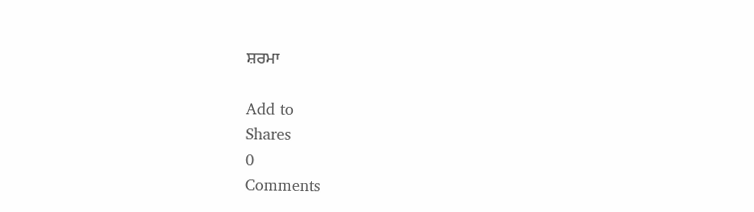ਸ਼ਰਮਾ

Add to
Shares
0
Comments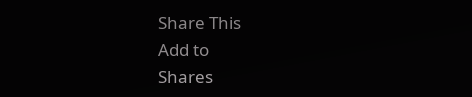Share This
Add to
Shares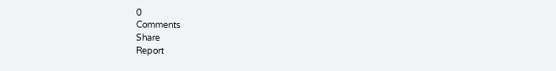0
Comments
Share
Report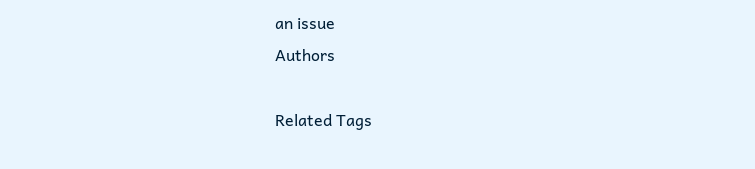an issue
Authors

Related Tags